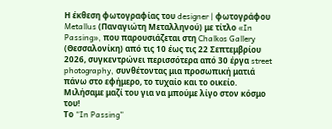Η έκθεση φωτογραφίας του designer | φωτογράφου Metallus (Παναγιώτη Μεταλληνού) με τίτλο «In Passing», που παρουσιάζεται στη Chalkos Gallery (Θεσσαλονίκη) από τις 10 έως τις 22 Σεπτεμβρίου 2026, συγκεντρώνει περισσότερα από 30 έργα street photography, συνθέτοντας μια προσωπική ματιά πάνω στο εφήμερο, το τυχαίο και το οικείο. Mιλήσαμε μαζί του για να μπούμε λίγο στον κόσμο του!
Το “In Passing”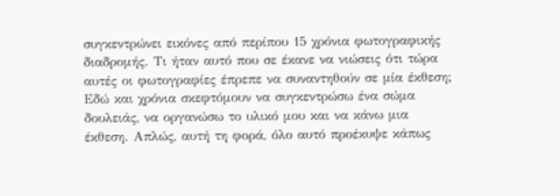συγκεντρώνει εικόνες από περίπου 15 χρόνια φωτογραφικής διαδρομής. Τι ήταν αυτό που σε έκανε να νιώσεις ότι τώρα αυτές οι φωτογραφίες έπρεπε να συναντηθούν σε μία έκθεση;
Εδώ και χρόνια σκεφτόμουν να συγκεντρώσω ένα σώμα δουλειάς, να οργανώσω το υλικό μου και να κάνω μια έκθεση. Απλώς, αυτή τη φορά, όλο αυτό προέκυψε κάπως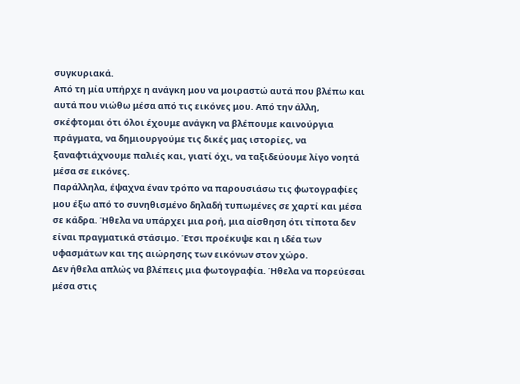συγκυριακά.
Από τη μία υπήρχε η ανάγκη μου να μοιραστώ αυτά που βλέπω και αυτά που νιώθω μέσα από τις εικόνες μου. Από την άλλη, σκέφτομαι ότι όλοι έχουμε ανάγκη να βλέπουμε καινούργια πράγματα, να δημιουργούμε τις δικές μας ιστορίες, να ξαναφτιάχνουμε παλιές και, γιατί όχι, να ταξιδεύουμε λίγο νοητά μέσα σε εικόνες.
Παράλληλα, έψαχνα έναν τρόπο να παρουσιάσω τις φωτογραφίες μου έξω από το συνηθισμένο δηλαδή τυπωμένες σε χαρτί και μέσα σε κάδρα. Ήθελα να υπάρχει μια ροή, μια αίσθηση ότι τίποτα δεν είναι πραγματικά στάσιμο. Έτσι προέκυψε και η ιδέα των υφασμάτων και της αιώρησης των εικόνων στον χώρο.
Δεν ήθελα απλώς να βλέπεις μια φωτογραφία. Ήθελα να πορεύεσαι μέσα στις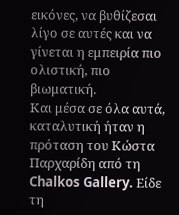εικόνες, να βυθίζεσαι λίγο σε αυτές και να γίνεται η εμπειρία πιο ολιστική, πιο βιωματική.
Και μέσα σε όλα αυτά, καταλυτική ήταν η πρόταση του Κώστα Παρχαρίδη από τη Chalkos Gallery. Είδε τη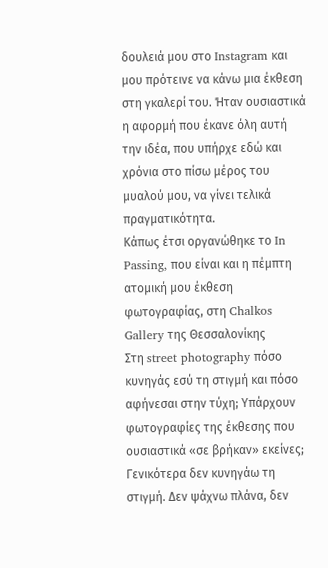δουλειά μου στο Instagram και μου πρότεινε να κάνω μια έκθεση στη γκαλερί του. Ήταν ουσιαστικά η αφορμή που έκανε όλη αυτή την ιδέα, που υπήρχε εδώ και χρόνια στο πίσω μέρος του μυαλού μου, να γίνει τελικά πραγματικότητα.
Κάπως έτσι οργανώθηκε το In Passing, που είναι και η πέμπτη ατομική μου έκθεση φωτογραφίας, στη Chalkos Gallery της Θεσσαλονίκης
Στη street photography πόσο κυνηγάς εσύ τη στιγμή και πόσο αφήνεσαι στην τύχη; Υπάρχουν φωτογραφίες της έκθεσης που ουσιαστικά «σε βρήκαν» εκείνες;
Γενικότερα δεν κυνηγάω τη στιγμή. Δεν ψάχνω πλάνα, δεν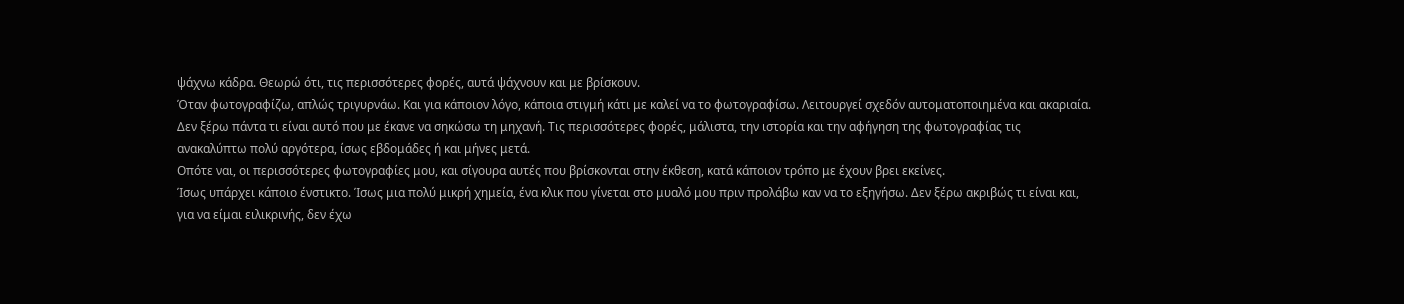ψάχνω κάδρα. Θεωρώ ότι, τις περισσότερες φορές, αυτά ψάχνουν και με βρίσκουν.
Όταν φωτογραφίζω, απλώς τριγυρνάω. Και για κάποιον λόγο, κάποια στιγμή κάτι με καλεί να το φωτογραφίσω. Λειτουργεί σχεδόν αυτοματοποιημένα και ακαριαία. Δεν ξέρω πάντα τι είναι αυτό που με έκανε να σηκώσω τη μηχανή. Τις περισσότερες φορές, μάλιστα, την ιστορία και την αφήγηση της φωτογραφίας τις ανακαλύπτω πολύ αργότερα, ίσως εβδομάδες ή και μήνες μετά.
Οπότε ναι, οι περισσότερες φωτογραφίες μου, και σίγουρα αυτές που βρίσκονται στην έκθεση, κατά κάποιον τρόπο με έχουν βρει εκείνες.
Ίσως υπάρχει κάποιο ένστικτο. Ίσως μια πολύ μικρή χημεία, ένα κλικ που γίνεται στο μυαλό μου πριν προλάβω καν να το εξηγήσω. Δεν ξέρω ακριβώς τι είναι και, για να είμαι ειλικρινής, δεν έχω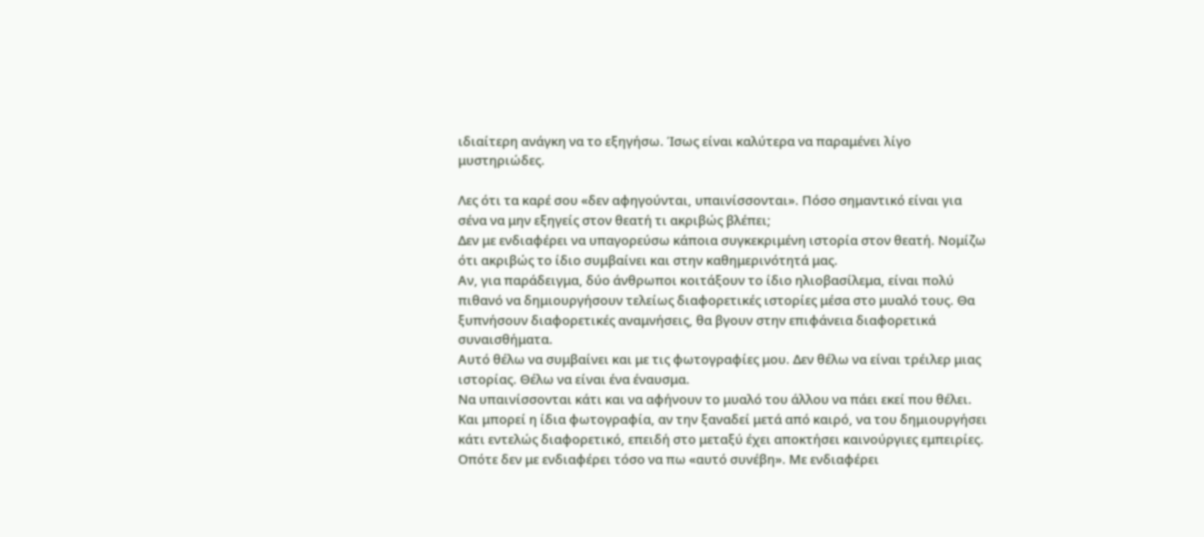ιδιαίτερη ανάγκη να το εξηγήσω. Ίσως είναι καλύτερα να παραμένει λίγο μυστηριώδες.

Λες ότι τα καρέ σου «δεν αφηγούνται, υπαινίσσονται». Πόσο σημαντικό είναι για σένα να μην εξηγείς στον θεατή τι ακριβώς βλέπει;
Δεν με ενδιαφέρει να υπαγορεύσω κάποια συγκεκριμένη ιστορία στον θεατή. Νομίζω ότι ακριβώς το ίδιο συμβαίνει και στην καθημερινότητά μας.
Αν, για παράδειγμα, δύο άνθρωποι κοιτάξουν το ίδιο ηλιοβασίλεμα, είναι πολύ πιθανό να δημιουργήσουν τελείως διαφορετικές ιστορίες μέσα στο μυαλό τους. Θα ξυπνήσουν διαφορετικές αναμνήσεις, θα βγουν στην επιφάνεια διαφορετικά συναισθήματα.
Αυτό θέλω να συμβαίνει και με τις φωτογραφίες μου. Δεν θέλω να είναι τρέιλερ μιας ιστορίας. Θέλω να είναι ένα έναυσμα.
Να υπαινίσσονται κάτι και να αφήνουν το μυαλό του άλλου να πάει εκεί που θέλει. Και μπορεί η ίδια φωτογραφία, αν την ξαναδεί μετά από καιρό, να του δημιουργήσει κάτι εντελώς διαφορετικό, επειδή στο μεταξύ έχει αποκτήσει καινούργιες εμπειρίες.
Οπότε δεν με ενδιαφέρει τόσο να πω «αυτό συνέβη». Με ενδιαφέρει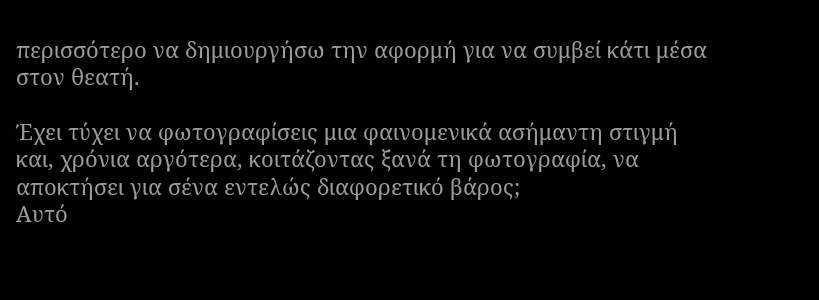περισσότερο να δημιουργήσω την αφορμή για να συμβεί κάτι μέσα στον θεατή.

Έχει τύχει να φωτογραφίσεις μια φαινομενικά ασήμαντη στιγμή και, χρόνια αργότερα, κοιτάζοντας ξανά τη φωτογραφία, να αποκτήσει για σένα εντελώς διαφορετικό βάρος;
Αυτό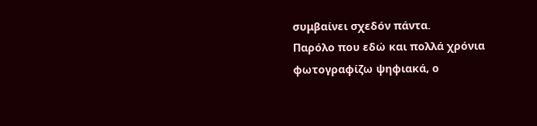συμβαίνει σχεδόν πάντα.
Παρόλο που εδώ και πολλά χρόνια φωτογραφίζω ψηφιακά, ο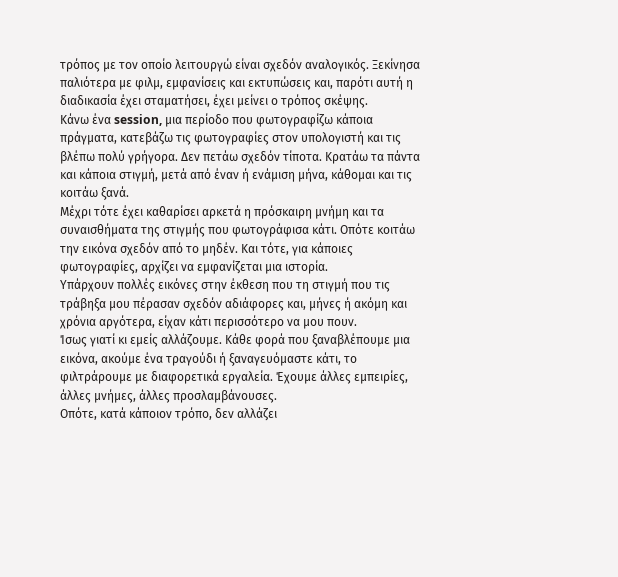τρόπος με τον οποίο λειτουργώ είναι σχεδόν αναλογικός. Ξεκίνησα παλιότερα με φιλμ, εμφανίσεις και εκτυπώσεις και, παρότι αυτή η διαδικασία έχει σταματήσει, έχει μείνει ο τρόπος σκέψης.
Κάνω ένα session, μια περίοδο που φωτογραφίζω κάποια πράγματα, κατεβάζω τις φωτογραφίες στον υπολογιστή και τις βλέπω πολύ γρήγορα. Δεν πετάω σχεδόν τίποτα. Κρατάω τα πάντα και κάποια στιγμή, μετά από έναν ή ενάμιση μήνα, κάθομαι και τις κοιτάω ξανά.
Μέχρι τότε έχει καθαρίσει αρκετά η πρόσκαιρη μνήμη και τα συναισθήματα της στιγμής που φωτογράφισα κάτι. Οπότε κοιτάω την εικόνα σχεδόν από το μηδέν. Και τότε, για κάποιες φωτογραφίες, αρχίζει να εμφανίζεται μια ιστορία.
Υπάρχουν πολλές εικόνες στην έκθεση που τη στιγμή που τις τράβηξα μου πέρασαν σχεδόν αδιάφορες και, μήνες ή ακόμη και χρόνια αργότερα, είχαν κάτι περισσότερο να μου πουν.
Ίσως γιατί κι εμείς αλλάζουμε. Κάθε φορά που ξαναβλέπουμε μια εικόνα, ακούμε ένα τραγούδι ή ξαναγευόμαστε κάτι, το φιλτράρουμε με διαφορετικά εργαλεία. Έχουμε άλλες εμπειρίες, άλλες μνήμες, άλλες προσλαμβάνουσες.
Οπότε, κατά κάποιον τρόπο, δεν αλλάζει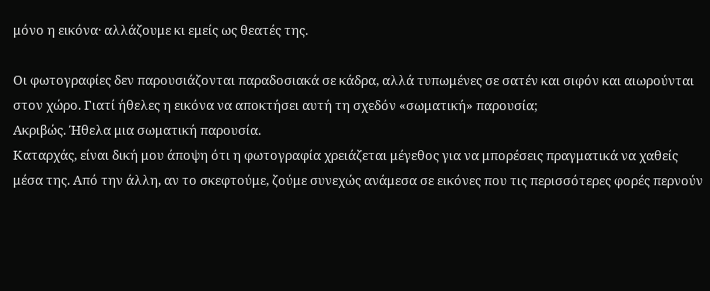μόνο η εικόνα· αλλάζουμε κι εμείς ως θεατές της.

Οι φωτογραφίες δεν παρουσιάζονται παραδοσιακά σε κάδρα, αλλά τυπωμένες σε σατέν και σιφόν και αιωρούνται στον χώρο. Γιατί ήθελες η εικόνα να αποκτήσει αυτή τη σχεδόν «σωματική» παρουσία;
Ακριβώς. Ήθελα μια σωματική παρουσία.
Καταρχάς, είναι δική μου άποψη ότι η φωτογραφία χρειάζεται μέγεθος για να μπορέσεις πραγματικά να χαθείς μέσα της. Από την άλλη, αν το σκεφτούμε, ζούμε συνεχώς ανάμεσα σε εικόνες που τις περισσότερες φορές περνούν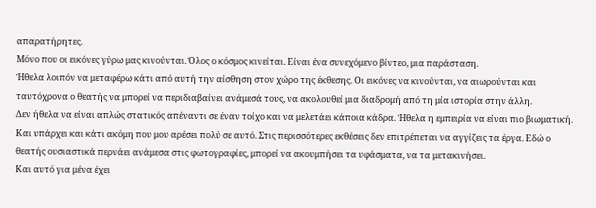απαρατήρητες.
Μόνο που οι εικόνες γύρω μας κινούνται. Όλος ο κόσμος κινείται. Είναι ένα συνεχόμενο βίντεο, μια παράσταση.
Ήθελα λοιπόν να μεταφέρω κάτι από αυτή την αίσθηση στον χώρο της έκθεσης. Οι εικόνες να κινούνται, να αιωρούνται και ταυτόχρονα ο θεατής να μπορεί να περιδιαβαίνει ανάμεσά τους, να ακολουθεί μια διαδρομή από τη μία ιστορία στην άλλη.
Δεν ήθελα να είναι απλώς στατικός απέναντι σε έναν τοίχο και να μελετάει κάποια κάδρα. Ήθελα η εμπειρία να είναι πιο βιωματική.
Και υπάρχει και κάτι ακόμη που μου αρέσει πολύ σε αυτό. Στις περισσότερες εκθέσεις δεν επιτρέπεται να αγγίζεις τα έργα. Εδώ ο θεατής ουσιαστικά περνάει ανάμεσα στις φωτογραφίες, μπορεί να ακουμπήσει τα υφάσματα, να τα μετακινήσει.
Και αυτό για μένα έχει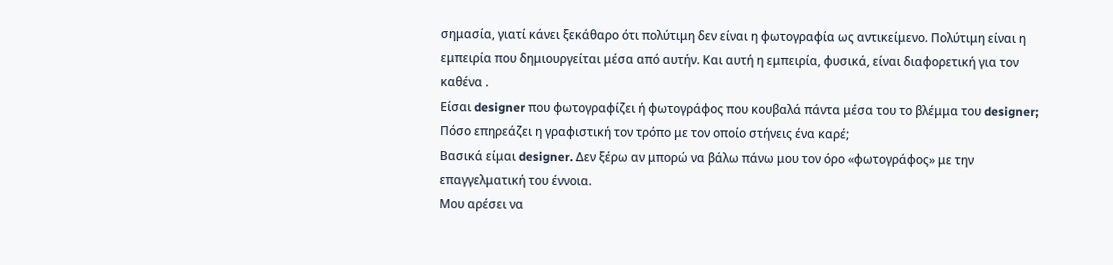σημασία, γιατί κάνει ξεκάθαρο ότι πολύτιμη δεν είναι η φωτογραφία ως αντικείμενο. Πολύτιμη είναι η εμπειρία που δημιουργείται μέσα από αυτήν. Και αυτή η εμπειρία, φυσικά, είναι διαφορετική για τον καθένα .
Είσαι designer που φωτογραφίζει ή φωτογράφος που κουβαλά πάντα μέσα του το βλέμμα του designer; Πόσο επηρεάζει η γραφιστική τον τρόπο με τον οποίο στήνεις ένα καρέ;
Βασικά είμαι designer. Δεν ξέρω αν μπορώ να βάλω πάνω μου τον όρο «φωτογράφος» με την επαγγελματική του έννοια.
Μου αρέσει να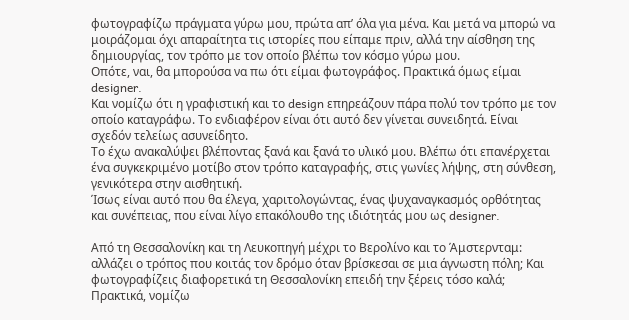φωτογραφίζω πράγματα γύρω μου, πρώτα απ’ όλα για μένα. Και μετά να μπορώ να μοιράζομαι όχι απαραίτητα τις ιστορίες που είπαμε πριν, αλλά την αίσθηση της δημιουργίας, τον τρόπο με τον οποίο βλέπω τον κόσμο γύρω μου.
Οπότε, ναι, θα μπορούσα να πω ότι είμαι φωτογράφος. Πρακτικά όμως είμαι designer.
Και νομίζω ότι η γραφιστική και το design επηρεάζουν πάρα πολύ τον τρόπο με τον οποίο καταγράφω. Το ενδιαφέρον είναι ότι αυτό δεν γίνεται συνειδητά. Είναι σχεδόν τελείως ασυνείδητο.
Το έχω ανακαλύψει βλέποντας ξανά και ξανά το υλικό μου. Βλέπω ότι επανέρχεται ένα συγκεκριμένο μοτίβο στον τρόπο καταγραφής, στις γωνίες λήψης, στη σύνθεση, γενικότερα στην αισθητική.
Ίσως είναι αυτό που θα έλεγα, χαριτολογώντας, ένας ψυχαναγκασμός ορθότητας και συνέπειας, που είναι λίγο επακόλουθο της ιδιότητάς μου ως designer.

Από τη Θεσσαλονίκη και τη Λευκοπηγή μέχρι το Βερολίνο και το Άμστερνταμ: αλλάζει ο τρόπος που κοιτάς τον δρόμο όταν βρίσκεσαι σε μια άγνωστη πόλη; Και φωτογραφίζεις διαφορετικά τη Θεσσαλονίκη επειδή την ξέρεις τόσο καλά;
Πρακτικά, νομίζω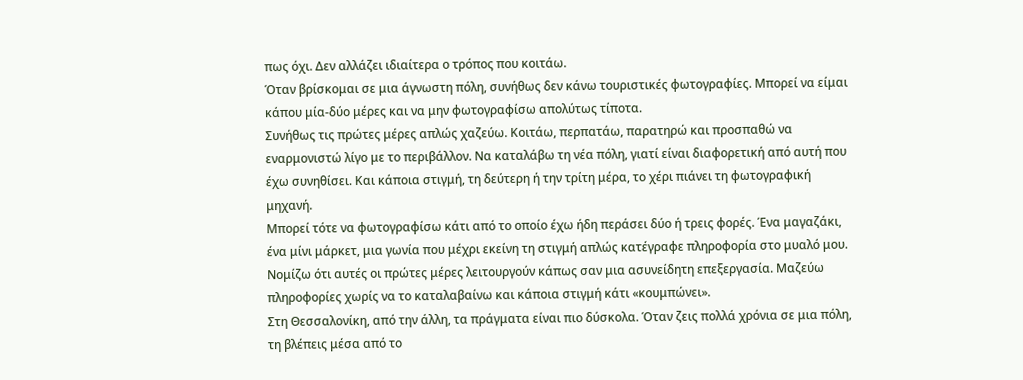πως όχι. Δεν αλλάζει ιδιαίτερα ο τρόπος που κοιτάω.
Όταν βρίσκομαι σε μια άγνωστη πόλη, συνήθως δεν κάνω τουριστικές φωτογραφίες. Μπορεί να είμαι κάπου μία-δύο μέρες και να μην φωτογραφίσω απολύτως τίποτα.
Συνήθως τις πρώτες μέρες απλώς χαζεύω. Κοιτάω, περπατάω, παρατηρώ και προσπαθώ να εναρμονιστώ λίγο με το περιβάλλον. Να καταλάβω τη νέα πόλη, γιατί είναι διαφορετική από αυτή που έχω συνηθίσει. Και κάποια στιγμή, τη δεύτερη ή την τρίτη μέρα, το χέρι πιάνει τη φωτογραφική μηχανή.
Μπορεί τότε να φωτογραφίσω κάτι από το οποίο έχω ήδη περάσει δύο ή τρεις φορές. Ένα μαγαζάκι, ένα μίνι μάρκετ, μια γωνία που μέχρι εκείνη τη στιγμή απλώς κατέγραφε πληροφορία στο μυαλό μου. Νομίζω ότι αυτές οι πρώτες μέρες λειτουργούν κάπως σαν μια ασυνείδητη επεξεργασία. Μαζεύω πληροφορίες χωρίς να το καταλαβαίνω και κάποια στιγμή κάτι «κουμπώνει».
Στη Θεσσαλονίκη, από την άλλη, τα πράγματα είναι πιο δύσκολα. Όταν ζεις πολλά χρόνια σε μια πόλη, τη βλέπεις μέσα από το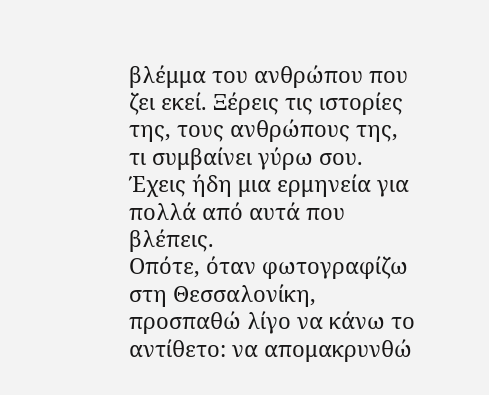βλέμμα του ανθρώπου που ζει εκεί. Ξέρεις τις ιστορίες της, τους ανθρώπους της, τι συμβαίνει γύρω σου. Έχεις ήδη μια ερμηνεία για πολλά από αυτά που βλέπεις.
Οπότε, όταν φωτογραφίζω στη Θεσσαλονίκη, προσπαθώ λίγο να κάνω το αντίθετο: να απομακρυνθώ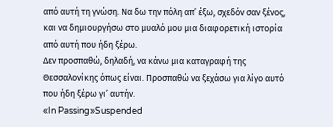από αυτή τη γνώση. Να δω την πόλη απ’ έξω, σχεδόν σαν ξένος, και να δημιουργήσω στο μυαλό μου μια διαφορετική ιστορία από αυτή που ήδη ξέρω.
Δεν προσπαθώ, δηλαδή, να κάνω μια καταγραφή της Θεσσαλονίκης όπως είναι. Προσπαθώ να ξεχάσω για λίγο αυτό που ήδη ξέρω γι’ αυτήν.
«In Passing»Suspended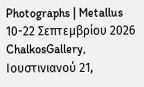Photographs | Metallus 10-22 Σεπτεμβρίου 2026
ChalkosGallery, Ιουστινιανού 21,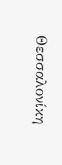Θεσσαλονίκη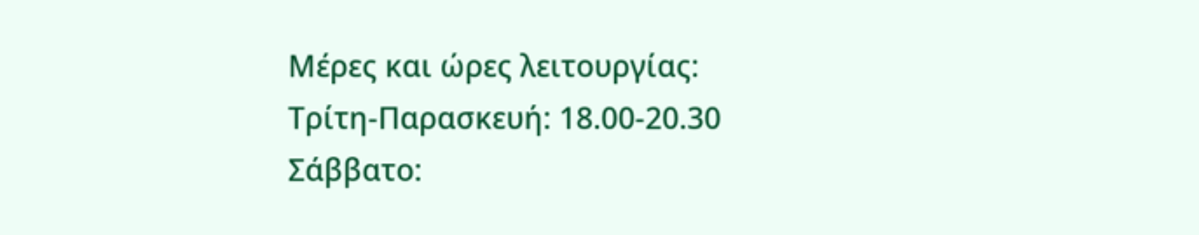Μέρες και ώρες λειτουργίας:
Τρίτη-Παρασκευή: 18.00-20.30
Σάββατο: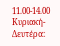11.00-14.00
Κυριακή-Δευτέρα: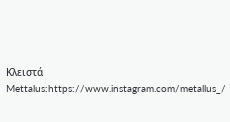Κλειστά
Mettalus:https://www.instagram.com/metallus_/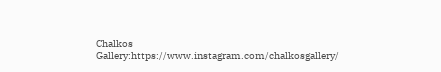Chalkos Gallery:https://www.instagram.com/chalkosgallery/